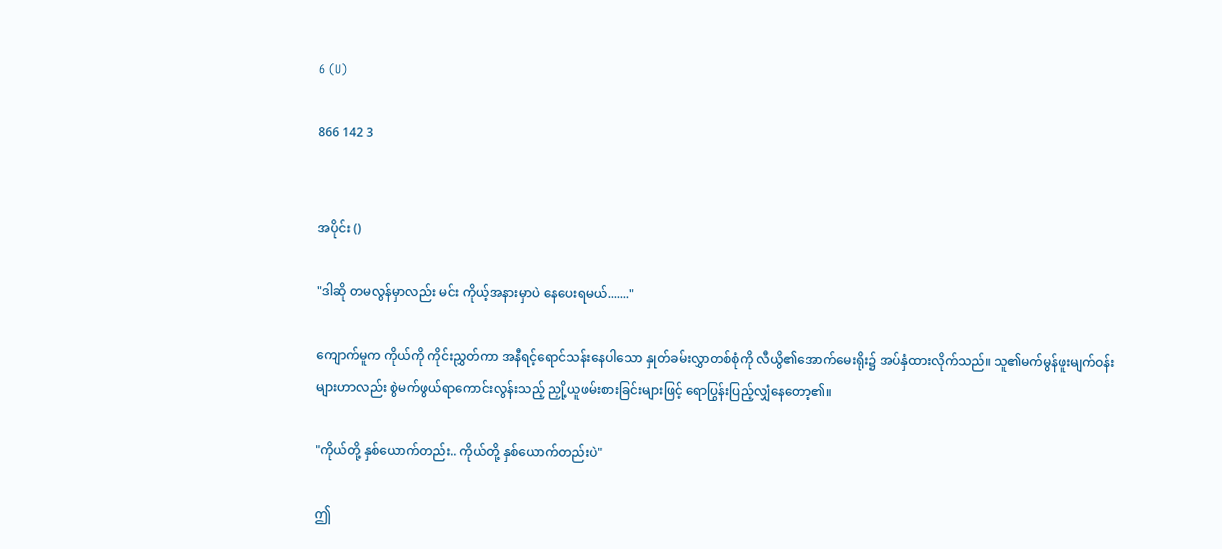6 (U)

866 142 3


အပိုင်း ()

"ဒါဆို တမလွန်မှာလည်း မင်း ကိုယ့်အနားမှာပဲ နေပေးရမယ်......."

ကျောက်မူက ကိုယ်ကို ကိုင်းညွှတ်ကာ အနီရင့်ရောင်သန်းနေပါသော နှုတ်ခမ်းလွှာတစ်စုံကို လီယွိ၏အောက်မေးရိုး၌ အပ်နှံထားလိုက်သည်။ သူ၏မက်မွန်ဖူးမျက်ဝန်းများဟာလည်း စွဲမက်ဖွယ်ရာကောင်းလွန်းသည့် ညှို့ယူဖမ်းစားခြင်းများဖြင့် ရောပြွန်းပြည့်လျှံနေတော့၏။

"ကိုယ်တို့ နှစ်ယောက်တည်း.. ကိုယ်တို့ နှစ်ယောက်တည်းပဲ"

ဤ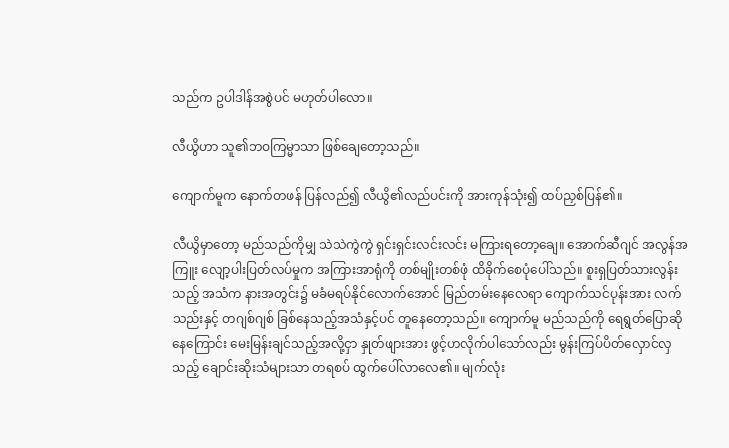သည်က ဥပါဒါန်အစွဲပင် မဟုတ်ပါလော။

လီယွိဟာ သူ၏ဘဝကြမ္မာသာ ဖြစ်ချေတော့သည်။

ကျောက်မူက နောက်တဖန် ပြန်လည်၍ လီယွိ၏လည်ပင်းကို အားကုန်သုံး၍ ထပ်ညှစ်ပြန်၏။

လီယွိမှာတော့ မည်သည်ကိုမျှ သဲသဲကွဲကွဲ ရှင်းရှင်းလင်းလင်း မကြားရတော့ချေ။ အောက်ဆီဂျင် အလွန်အကြူး လျော့ပါးပြတ်လပ်မှုက အကြားအာရုံကို တစ်မျိုးတစ်ဖုံ ထိခိုက်စေပုံပေါ်သည်။ စူးရှပြတ်သားလွန်းသည့် အသံက နားအတွင်း၌ မခံမရပ်နိုင်လောက်အောင် မြည်တမ်းနေလေရာ ကျောက်သင်ပုန်းအား လက်သည်းနှင့် တဂျစ်ဂျစ် ခြစ်နေသည့်အသံနှင့်ပင် တူနေတော့သည်။ ကျောက်မူ မည်သည်ကို ရေရွတ်ပြောဆိုနေကြောင်း မေးမြန်းချင်သည့်အလို့ငှာ နှုတ်ဖျားအား ဖွင့်ဟလိုက်ပါသော်လည်း မွန်းကြပ်ပိတ်လှောင်လှသည့် ချောင်းဆိုးသံများသာ တရစပ် ထွက်ပေါ်လာလေ၏။ မျက်လုံး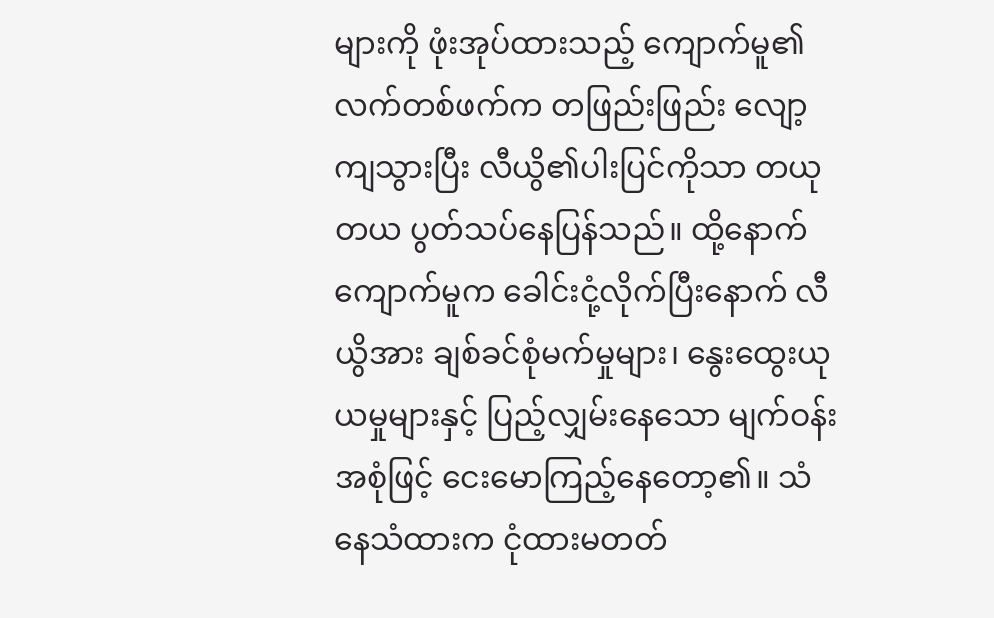များကို ဖုံးအုပ်ထားသည့် ကျောက်မူ၏လက်တစ်ဖက်က တဖြည်းဖြည်း လျော့ကျသွားပြီး လီယွိ၏ပါးပြင်ကိုသာ တယုတယ ပွတ်သပ်နေပြန်သည်။ ထို့နောက် ကျောက်မူက ခေါင်းငုံ့လိုက်ပြီးနောက် လီယွိအား ချစ်ခင်စုံမက်မှုများ၊ နွေးထွေးယုယမှုများနှင့် ပြည့်လျှမ်းနေသော မျက်ဝန်းအစုံဖြင့် ငေးမောကြည့်နေတော့၏။ သံနေသံထားက ငုံထားမတတ်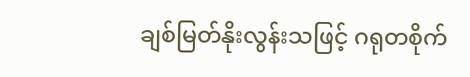ချစ်မြတ်နိုးလွန်းသဖြင့် ဂရုတစိုက်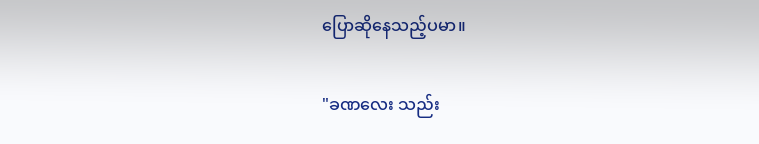ပြောဆိုနေသည့်ပမာ။

"ခဏလေး သည်း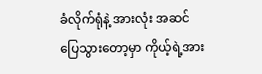ခံလိုက်ရုံနဲ့ အားလုံး အဆင်ပြေသွားတော့မှာ ကိုယ့်ရဲ့အား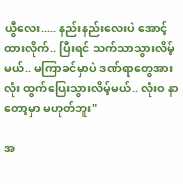ယွီလေး..... နည်းနည်းလေးပဲ အောင့်ထားလိုက်.. ပြီးရင် သက်သာသွားလိမ့်မယ်.. မကြာခင်မှာပဲ ဒဏ်ရာတွေအားလုံး ထွက်ပြေးသွားလိမ့်မယ်.. လုံးဝ နာတော့မှာ မဟုတ်ဘူး"

အ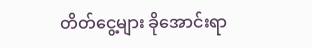တိတ်ငွေ့များ ခိုအောင်းရာ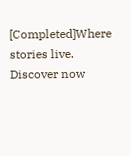[Completed]Where stories live. Discover now